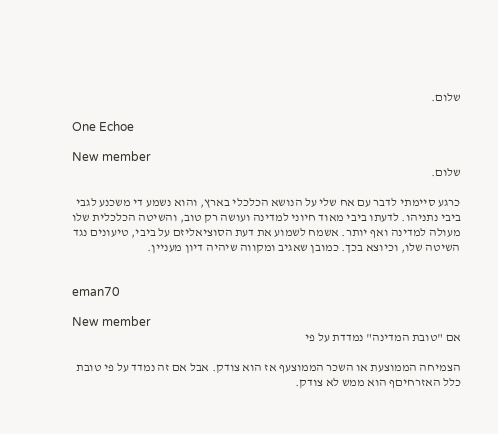שלום.

One Echoe

New member
שלום.

כרגע סיימתי לדבר עם אח שלי על הנושא הכלכלי בארץ, והוא נשמע די משכנע לגבי ביבי נתניהו. לדעתו ביבי מאוד חיוני למדינה ועושה רק טוב, והשיטה הכלכלית שלו מעולה למדינה ואף יותר. אשמח לשמוע את דעת הסוציאליזם על ביבי, טיעונים נגד השיטה שלו, וכיוצא בכך. כמובן שאגיב ומקווה שיהיה דיון מעניין.


eman70

New member
אם "טובת המדינה" נמדדת על פי

הצמיחה הממוצעת או השכר הממוצעף אז הוא צודק. אבל אם זה נמדד על פי טובת כלל האזרחיםף הוא ממש לא צודק.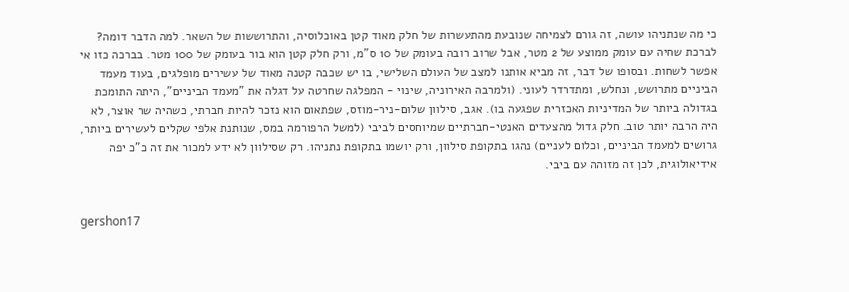כי מה שנתניהו עושה, זה גורם לצמיחה שנובעת מהתעשרות של חלק מאוד קטן באוכלוסיה, והתרוששות של השאר. למה הדבר דומה? לברכת שחיה עם עומק ממוצע של 2 מטר, אבל שרוב רובה בעומק של 10 ס"מ, ורק חלק קטן הוא בור בעומק של 100 מטר. בברכה כזו אי אפשר לשחות. ובסופו של דבר, זה מביא אותנו למצב של העולם השלישי, בו יש שכבה קטנה מאוד של עשירים מופלגים, בעוד מעמד הביניים מתרושש, ונחלש, ומתדרדר לעוני. (ולמרבה האירוניה, שינוי - המפלגה שחרטה על דגלה את "מעמד הביניים", היתה התומכת בגדולה ביותר של המדיניות האכזרית שפגעה בו). אגב, סילוון שלום-ניר-מוזס, שפתאום הוא נזכר להיות חברתי, כשהיה שר אוצר, לא היה הרבה יותר טוב. חלק גדול מהצעדים האנטי-חברתיים שמיוחסים לביבי (למשל הרפורמה במס, שנותנת אלפי שקלים לעשירים ביותר, גרושים למעמד הביניים, וכלום לעניים) נהגו בתקופת סילוון, ורק יושמו בתקופת נתניהו. רק שסילוון לא ידע למכור את זה כ"כ יפה אידיאולוגית, לכן זה מזוהה עם ביבי.


gershon17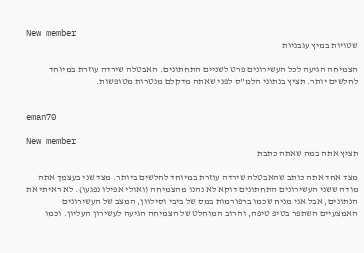New member
שטויות במיץ עגבניות

הצמיחה הגיעה לכל העשירונים פרט לשניים התחתונים. האבטלה שירדה עוזרת במיוחד לחלשים יותר. תציץ בנתוני הלמ"ס לפני שאתה מדקלם מנטרות מטופשות.


eman70

New member
תציץ אתה במה שאתה כתבת

מצד אחד אתה כותב שהאבטלה שירדה עוזרת במיוחד לחלשים ביותר. מצד שני בעצמך אתה מודה ששני העשירונים התחתונים דוקא לא נהנו מהצמיחה (ואולי אפילו נפגעו). לא ראיתי את הנתונים, אבל אני מניח שכמו ברפורמות במס של ביבי וסילוון, המצב של העשירונים האמצעיים השתפר בטיפ טיפה, והרוב המוחלט של הצמיחה הגיעה לעשירון העליון. וכמו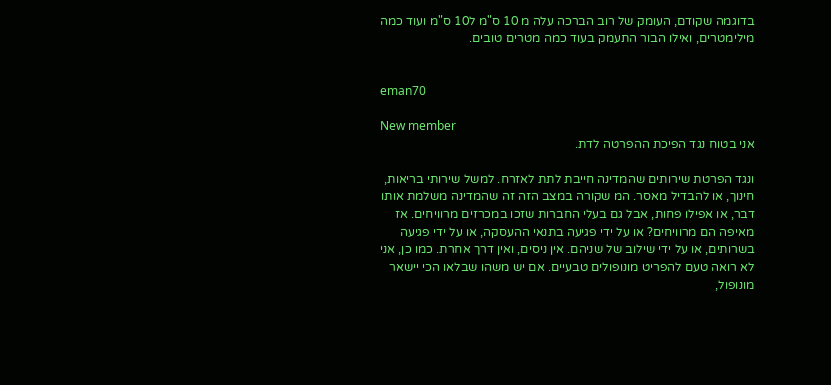בדוגמה שקודם, העומק של רוב הברכה עלה מ 10 ס"מ ל10 ס"מ ועוד כמה מילימטרים, ואילו הבור התעמק בעוד כמה מטרים טובים.


eman70

New member
אני בטוח נגד הפיכת ההפרטה לדת.

ונגד הפרטת שירותים שהמדינה חייבת לתת לאזרח. למשל שירותי בריאות, חינוך, או להבדיל מאסר. המ שקורה במצב הזה זה שהמדינה משלמת אותו דבר, או אפילו פחות, אבל גם בעלי החברות שזכו במכרזים מרוויחים. אז מאיפה הם מרוויחים? או על ידי פגיעה בתנאי ההעסקה, או על ידי פגיעה בשרותים, או על ידי שילוב של שניהם. אין ניסים, ואין דרך אחרת. כמו כן, אני לא רואה טעם להפריט מונופולים טבעיים. אם יש משהו שבלאו הכי יישאר מונופול,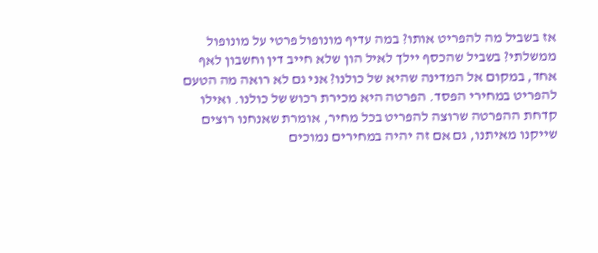אז בשביל מה להפריט אותו? במה עדיף מונופול פרטי על מונופול ממשלתי? בשביל שהכסף יילך לאיל הון שלא חייב דין וחשבון לאף אחד, במקום אל המדינה שהיא של כולנו? אני גם לא רואה מה הטעם להפריט במחירי הפסד. הפרטה היא מכירת רכוש של כולנו. ואילו קדחת ההפרטה שרוצה להפריט בכל מחיר, אומרת שאנחנו רוצים שייקנו מאיתנו, גם אם זה יהיה במחירים נמוכים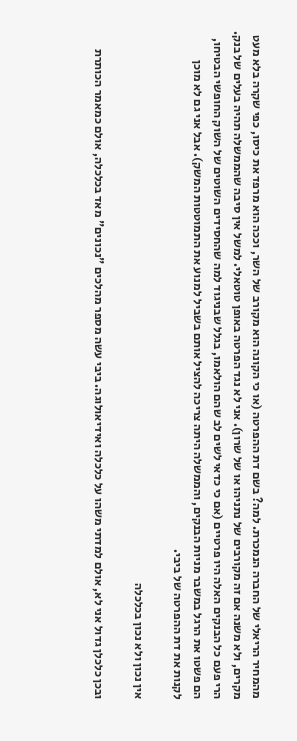מהמחיר הריאלי של החברה הנמכרת. למה? בשם דת ההפרטה (או כי הקונה הוא מקורב של השר, וככה הוא מרפד את כיסו, כפי שקרה בלא מעט מקרים, ולא משנה אם זה מקורבים של נתניהו או של שרון). אני לא נגד הפרטה באופן טוטאלי. למשל אין סיבה שהממשלה תהיה בעלים של בנק. הרי פעם כל הבנקים האלה היו פרטיים (אם כי כדאי לשים לב שהם הולאמו, בגלל שבניגוד למה שהחסידים השוטים של השוק החופשי הבטיחו, הם פשטו את הרגל במשבר מניות הבנקים, והממשלה היתה צריכה להציל אותם בשביל למנוע את התמוטטות המשק). אבל אני גם לא מוכן לקנות את דת ההפרטה של ביבי.

אין נכון ולא נכון בכלכלה

ובכן כלכלן גדול אני לא, אולם למדתי משהו על כלכלה ואידיאולוגה. ביבי עשה מספר מהלכים "נכונים" מאד בכלכלה, אולם כמאמר הכותרת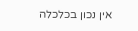אין נכון בכלכלה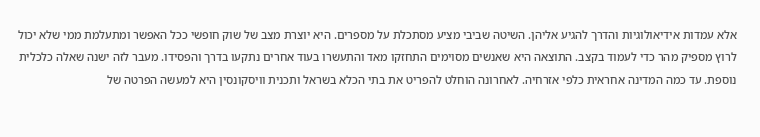אלא עמדות אידיאולוגיות והדרך להגיע אליהן. השיטה שביבי מציע מסתכלת על מספרים. היא יוצרת מצב של שוק חופשי ככל האפשר ומתעלמת ממי שלא יכול לרוץ מספיק מהר כדי לעמוד בקצב. התוצאה היא שאנשים מסוימים התחזקו מאד והתעשרו בעוד אחרים נתקעו בדרך והפסידו. מעבר לזה ישנה שאלה כלכלית נוספת. עד כמה המדינה אחראית כלפי אזרחיה. לאחרונה הוחלט להפריט את בתי הכלא בשראל ותכנית וויסקונסין היא למעשה הפרטה של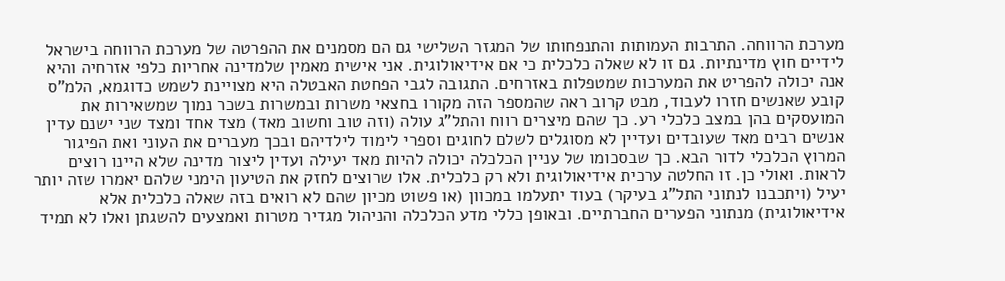מערכת הרווחה. התרבות העמותות והתנפחותו של המגזר השלישי גם הם מסמנים את ההפרטה של מערכת הרווחה בישראל לידיים חוץ מדינתיות. גם זו לא שאלה כלכלית כי אם אידיאולוגית. אני אישית מאמין שלמדינה אחריות כלפי אזרחיה והיא אנה יכולה להפריט את המערכות שמטפלות באזרחים. התגובה לגבי הפחטת האבטלה היא מצויינת לשמש כדוגמא, הלמ"ס קובע שאנשים חזרו לעבוד, מבט קרוב ראה שהמספר הזה מקורו בחצאי משרות ובמשרות בשכר נמוך שמשאירות את המועסקים בהן במצב כלכלי רע. כך שהם מיצרים רווח והתל"ג עולה (וזה טוב וחשוב מאד) מצד אחד ומצד שני ישנם עדין אנשים רבים מאד שעובדים ועדיין לא מסוגלים לשלם לחוגים וספרי לימוד לילדיהם ובכך מעברים את העוני ואת הפיגור המרוץ הכלכלי לדור הבא. כך שבסכומו של עניין הכלכלה יכולה להיות מאד יעילה ועדין ליצור מדינה שלא היינו רוצים לראות. ואולי כן. זו החלטה ערכית אידיאולוגית ולא רק כלכלית. אלו שרוצים לחזק את הטיעון הימני שלהם יאמרו שזה יותר יעיל (ויתכבנו לנתוני התל"ג בעיקר) בעוד יתעלמו במכוון (או פשוט מכיון שהם לא רואים בזה שאלה כלכלית אלא אידיאולוגית) מנתוני הפערים החברתיים. ובאופן כללי מדע הכלכלה והניהול מגדיר מטרות ואמצעים להשגתן ואלו לא תמיד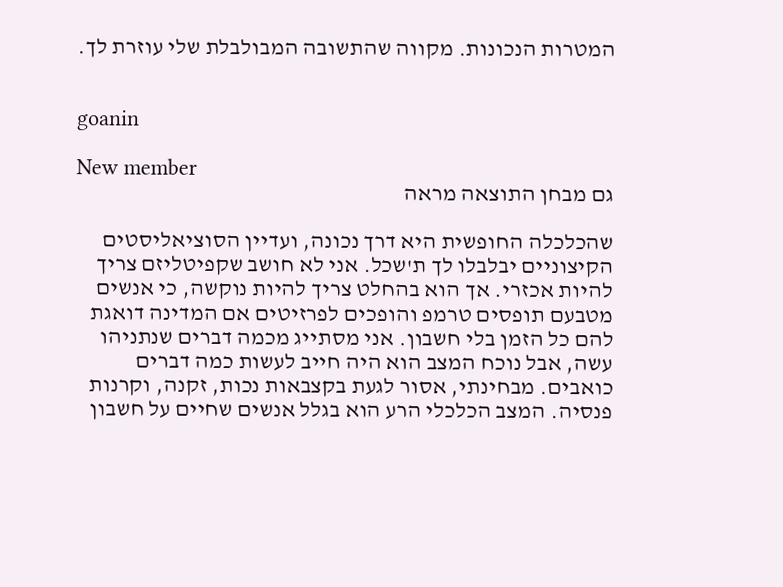המטרות הנכונות. מקווה שהתשובה המבולבלת שלי עוזרת לך.


goanin

New member
גם מבחן התוצאה מראה

שהכלכלה החופשית היא דרך נכונה, ועדיין הסוציאליסטים הקיצוניים יבלבלו לך ת'שכל. אני לא חושב שקפיטליזם צריך להיות אכזרי. אך הוא בהחלט צריך להיות נוקשה, כי אנשים מטבעם תופסים טרמפ והופכים לפרזיטים אם המדינה דואגת להם כל הזמן בלי חשבון. אני מסתייג מכמה דברים שנתניהו עשה, אבל נוכח המצב הוא היה חייב לעשות כמה דברים כואבים. מבחינתי, אסור לגעת בקצבאות נכות, זקנה, וקרנות פנסיה. המצב הכלכלי הרע הוא בגלל אנשים שחיים על חשבון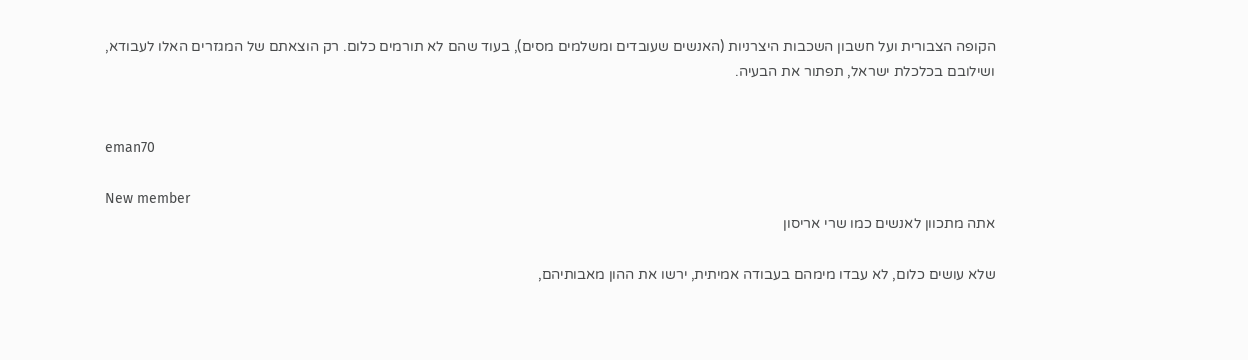הקופה הצבורית ועל חשבון השכבות היצרניות (האנשים שעובדים ומשלמים מסים), בעוד שהם לא תורמים כלום. רק הוצאתם של המגזרים האלו לעבודא, ושילובם בכלכלת ישראל, תפתור את הבעיה.


eman70

New member
אתה מתכוון לאנשים כמו שרי אריסון

שלא עושים כלום, לא עבדו מימהם בעבודה אמיתית, ירשו את ההון מאבותיהם,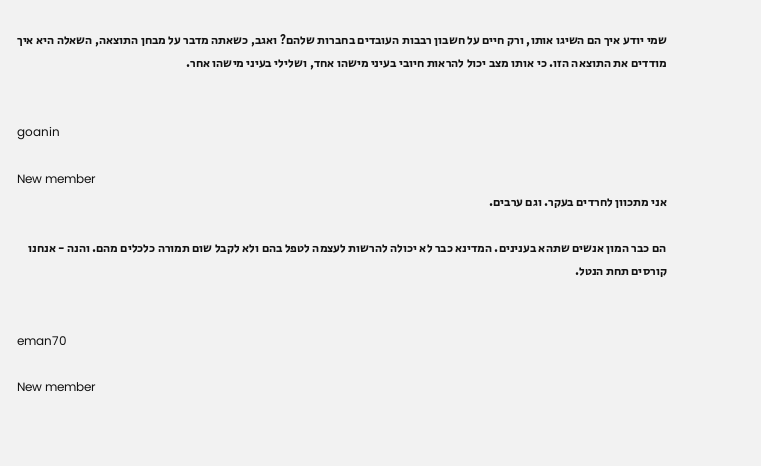שמי יודע איך הם השיגו אותו, ורק חיים על חשבון רבבות העובדים בחברות שלהם? ואגב, כשאתה מדבר על מבחן התוצאה, השאלה היא איך מודדים את התוצאה הזו. כי אותו מצב יכול להראות חיובי בעיני מישהו אחד, ושלילי בעיני מישהו אחר.


goanin

New member
אני מתכוון לחרדים בעקר. וגם ערבים.

הם כבר המון אנשים שתהא בענינים. המדינא כבר לא יכולה להרשות לעצמה לטפל בהם ולא לקבל שום תמורה כלכלים מהם. והנה - אנחנו קורסים תחת הנטל.


eman70

New member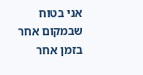אני בטוח שבמקום אחר בזמן אחר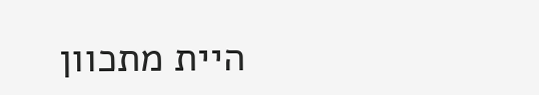היית מתכוון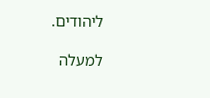ליהודים.

למעלה